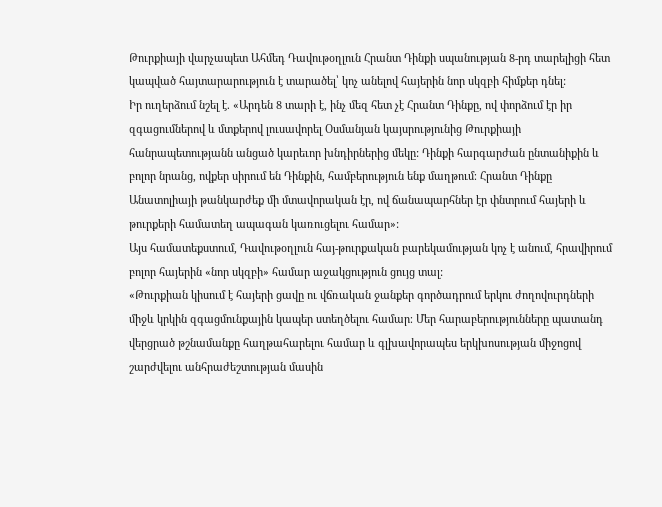Թուրքիայի վարչապետ Ահմեդ Դավութօղլուն Հրանտ Դինքի սպանության 8-րդ տարելիցի հետ կապված հայտարարություն է տարածել՝ կոչ անելով հայերին նոր սկզբի հիմքեր դնել:
Իր ուղերձում նշել է. «Արդեն 8 տարի է, ինչ մեզ հետ չէ Հրանտ Դինքը, ով փորձում էր իր զգացումներով և մտքերով լուսավորել Օսմանյան կայսրությունից Թուրքիայի հանրապետությանն անցած կարեւոր խնդիրներից մեկը: Դինքի հարգարժան ընտանիքին և բոլոր նրանց, ովքեր սիրում են Դինքին, համբերություն ենք մաղթում։ Հրանտ Դինքը Անատոլիայի թանկարժեք մի մտավորական էր, ով ճանապարհներ էր փնտրում հայերի և թուրքերի համատեղ ապագան կառուցելու համար»:
Այս համատեքստում, Դավութօղլուն հայ-թուրքական բարեկամության կոչ է անում, հրավիրում բոլոր հայերին «նոր սկզբի» համար աջակցություն ցույց տալ:
«Թուրքիան կիսում է հայերի ցավը ու վճռական ջանքեր գործադրում երկու ժողովուրդների միջև կրկին զգացմունքային կապեր ստեղծելու համար։ Մեր հարաբերությունները պատանդ վերցրած թշնամանքը հաղթահարելու համար և գլխավորապես երկխոսության միջոցով շարժվելու անհրաժեշտության մասին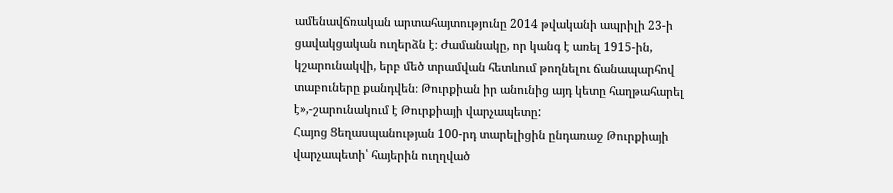ամենավճռական արտահայտությունը 2014 թվականի ապրիլի 23-ի ցավակցական ուղերձն է։ Ժամանակը, որ կանգ է առել 1915-ին, կշարունակվի, երբ մեծ տրամվան հետևում թողնելու ճանապարհով տաբուները քանդվեն։ Թուրքիան իր անունից այդ կետը հաղթահարել է»,-շարունակում է Թուրքիայի վարչապետը:
Հայոց Ցեղասպանության 100-րդ տարելիցին ընդառաջ Թուրքիայի վարչապետի՝ հայերին ուղղված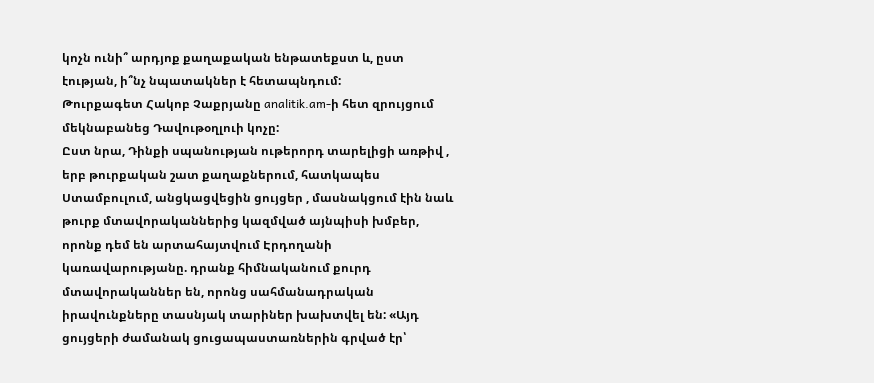կոչն ունի՞ արդյոք քաղաքական ենթատեքստ և, ըստ էության, ի՞նչ նպատակներ է հետապնդում:
Թուրքագետ Հակոբ Չաքրյանը analitik.am-ի հետ զրույցում մեկնաբանեց Դավութօղլուի կոչը:
Ըստ նրա, Դինքի սպանության ութերորդ տարելիցի առթիվ , երբ թուրքական շատ քաղաքներում, հատկապես Ստամբուլում, անցկացվեցին ցույցեր , մասնակցում էին նաև թուրք մտավորականներից կազմված այնպիսի խմբեր, որոնք դեմ են արտահայտվում Էրդողանի կառավարությանը. դրանք հիմնականում քուրդ մտավորականներ են, որոնց սահմանադրական իրավունքները տասնյակ տարիներ խախտվել են: «Այդ ցույցերի ժամանակ ցուցապաստառներին գրված էր՝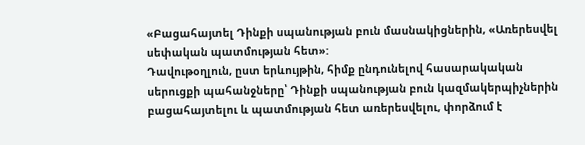«Բացահայտել Դինքի սպանության բուն մասնակիցներին, «Առերեսվել սեփական պատմության հետ»:
Դավութօղլուն, ըստ երևույթին, հիմք ընդունելով հասարակական սերուցքի պահանջները՝ Դինքի սպանության բուն կազմակերպիչներին բացահայտելու և պատմության հետ առերեսվելու, փորձում է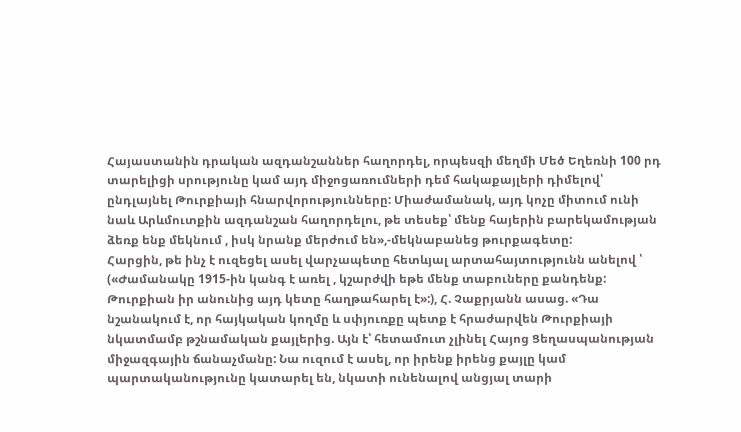Հայաստանին դրական ազդանշաններ հաղորդել, որպեսզի մեղմի Մեծ Եղեռնի 100 րդ տարելիցի սրությունը կամ այդ միջոցառումների դեմ հակաքայլերի դիմելով՝ ընդլայնել Թուրքիայի հնարվորությունները: Միաժամանակ, այդ կոչը միտում ունի նաև Արևմուտքին ազդանշան հաղորդելու, թե տեսեք՝ մենք հայերին բարեկամության ձեռք ենք մեկնում , իսկ նրանք մերժում են»,-մեկնաբանեց թուրքագետը:
Հարցին, թե ինչ է ուզեցել ասել վարչապետը հետևյալ արտահայտությունն անելով ՝ («Ժամանակը 1915-ին կանգ է առել , կշարժվի եթե մենք տաբուները քանդենք: Թուրքիան իր անունից այդ կետը հաղթահարել է»:), Հ. Չաքրյանն ասաց. «Դա նշանակում է, որ հայկական կողմը և սփյուռքը պետք է հրաժարվեն Թուրքիայի նկատմամբ թշնամական քայլերից. Այն է՝ հետամուտ չլինել Հայոց Ցեղասպանության միջազգային ճանաչմանը: Նա ուզում է ասել, որ իրենք իրենց քայլը կամ պարտականությունը կատարել են, նկատի ունենալով անցյալ տարի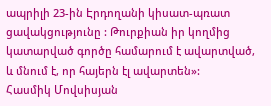ապրիլի 23-ին Էրդողանի կիսատ-պռատ ցավակցությունը : Թուրքիան իր կողմից կատարված գործը համարում է ավարտված, և մնում է, որ հայերն էլ ավարտեն»:
Հասմիկ Մովսիսյան